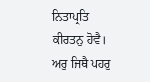ਨਿਤਾਪ੍ਰਤਿ ਕੀਰਤਨੁ ਹੋਵੈ। ਅਰੁ ਜਿਥੈ ਪਹਰੁ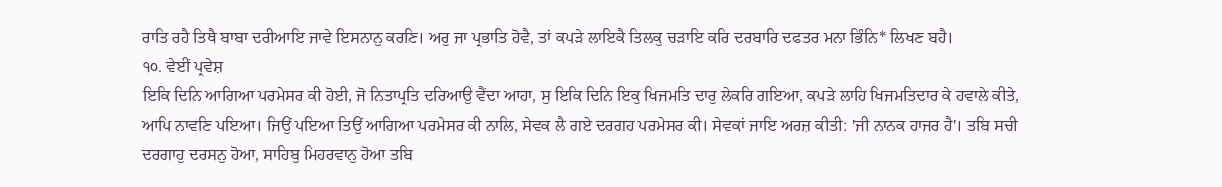ਰਾਤਿ ਰਹੈ ਤਿਥੈ ਬਾਬਾ ਦਰੀਆਇ ਜਾਵੇ ਇਸਨਾਨੁ ਕਰਣਿ। ਅਰੁ ਜਾ ਪ੍ਰਭਾਤਿ ਹੋਵੈ, ਤਾਂ ਕਪੜੇ ਲਾਇਕੈ ਤਿਲਕੁ ਚੜਾਇ ਕਰਿ ਦਰਬਾਰਿ ਦਫਤਰ ਮਨਾ ਭਿੰਨਿ* ਲਿਖਣ ਬਹੈ।
੧੦. ਵੇਈਂ ਪ੍ਰਵੇਸ਼
ਇਕਿ ਦਿਨਿ ਆਗਿਆ ਪਰਮੇਸਰ ਕੀ ਹੋਈ, ਜੋ ਨਿਤਾਪ੍ਰਤਿ ਦਰਿਆਉ ਵੈਂਦਾ ਆਹਾ, ਸੁ ਇਕਿ ਦਿਨਿ ਇਕੁ ਖਿਜਮਤਿ ਦਾਰੁ ਲੇਕਰਿ ਗਇਆ, ਕਪੜੇ ਲਾਹਿ ਖਿਜਮਤਿਦਾਰ ਕੇ ਹਵਾਲੇ ਕੀਤੇ, ਆਪਿ ਨਾਵਣਿ ਪਇਆ। ਜਿਉਂ ਪਇਆ ਤਿਉਂ ਆਗਿਆ ਪਰਮੇਸਰ ਕੀ ਨਾਲਿ, ਸੇਵਕ ਲੈ ਗਏ ਦਰਗਹ ਪਰਮੇਸਰ ਕੀ। ਸੇਵਕਾਂ ਜਾਇ ਅਰਜ਼ ਕੀਤੀ: 'ਜੀ ਨਾਨਕ ਹਾਜਰ ਹੈ'। ਤਬਿ ਸਚੀ ਦਰਗਾਹੁ ਦਰਸਨੁ ਹੋਆ, ਸਾਹਿਬੁ ਮਿਹਰਵਾਨੁ ਹੋਆ ਤਬਿ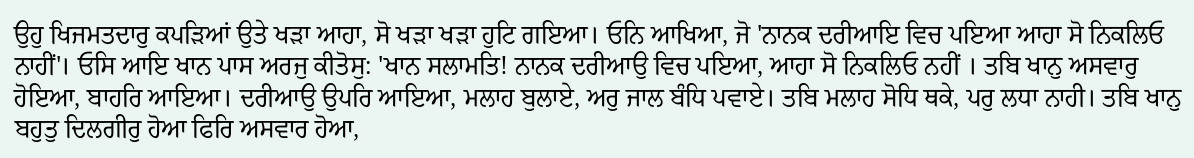ਉਹੁ ਖਿਜਮਤਦਾਰੁ ਕਪੜਿਆਂ ਉਤੇ ਖੜਾ ਆਹਾ, ਸੋ ਖੜਾ ਖੜਾ ਹੁਟਿ ਗਇਆ। ਓਨਿ ਆਖਿਆ, ਜੋ 'ਨਾਨਕ ਦਰੀਆਇ ਵਿਚ ਪਇਆ ਆਹਾ ਸੋ ਨਿਕਲਿਓ ਨਾਹੀਂ'। ਓਸਿ ਆਇ ਖਾਨ ਪਾਸ ਅਰਜੁ ਕੀਤੋਸੁ: 'ਖਾਨ ਸਲਾਮਤਿ! ਨਾਨਕ ਦਰੀਆਉ ਵਿਚ ਪਇਆ, ਆਹਾ ਸੋ ਨਿਕਲਿਓ ਨਹੀਂ । ਤਬਿ ਖਾਨੁ ਅਸਵਾਰੁ ਹੋਇਆ, ਬਾਹਰਿ ਆਇਆ। ਦਰੀਆਉ ਉਪਰਿ ਆਇਆ, ਮਲਾਹ ਬੁਲਾਏ, ਅਰੁ ਜਾਲ ਬੰਧਿ ਪਵਾਏ। ਤਬਿ ਮਲਾਹ ਸੋਧਿ ਥਕੇ, ਪਰੁ ਲਧਾ ਨਾਹੀ। ਤਬਿ ਖਾਨੁ ਬਹੁਤੁ ਦਿਲਗੀਰੁ ਹੋਆ ਫਿਰਿ ਅਸਵਾਰ ਹੋਆ,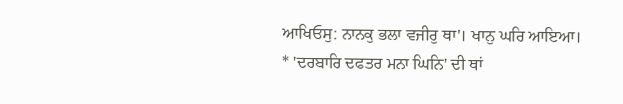ਆਖਿਓਸੁ: ਨਾਨਕੁ ਭਲਾ ਵਜੀਰੁ ਥਾ'। ਖਾਨੁ ਘਰਿ ਆਇਆ।
* 'ਦਰਬਾਰਿ ਦਫਤਰ ਮਨਾ ਘਿਨਿ' ਦੀ ਥਾਂ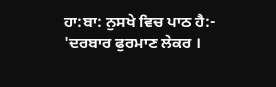ਹਾ:ਬਾ: ਨੁਸਖੇ ਵਿਚ ਪਾਠ ਹੈ:- 'ਦਰਬਾਰ ਫੁਰਮਾਣ ਲੇਕਰ ।